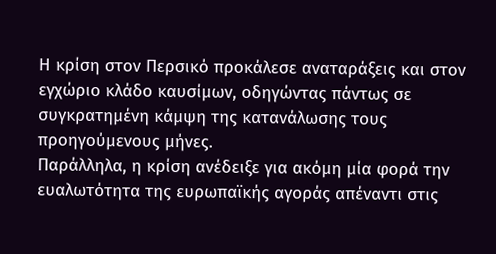Η κρίση στον Περσικό προκάλεσε αναταράξεις και στον εγχώριο κλάδο καυσίμων, οδηγώντας πάντως σε συγκρατημένη κάμψη της κατανάλωσης τους προηγούμενους μήνες.
Παράλληλα, η κρίση ανέδειξε για ακόμη μία φορά την ευαλωτότητα της ευρωπαϊκής αγοράς απέναντι στις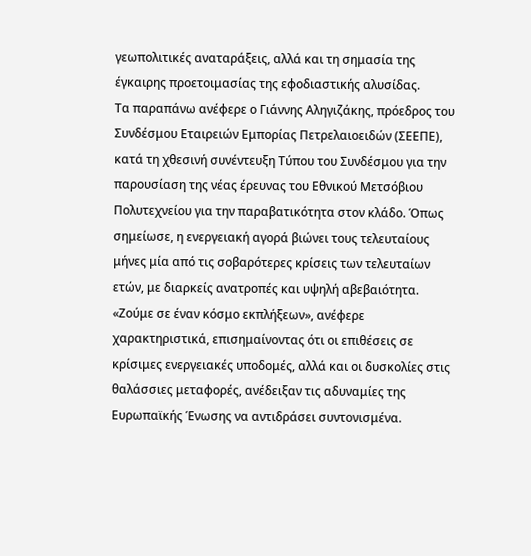γεωπολιτικές αναταράξεις, αλλά και τη σημασία της έγκαιρης προετοιμασίας της εφοδιαστικής αλυσίδας.
Τα παραπάνω ανέφερε ο Γιάννης Αληγιζάκης, πρόεδρος του Συνδέσμου Εταιρειών Εμπορίας Πετρελαιοειδών (ΣΕΕΠΕ), κατά τη χθεσινή συνέντευξη Τύπου του Συνδέσμου για την παρουσίαση της νέας έρευνας του Εθνικού Μετσόβιου Πολυτεχνείου για την παραβατικότητα στον κλάδο. Όπως σημείωσε, η ενεργειακή αγορά βιώνει τους τελευταίους μήνες μία από τις σοβαρότερες κρίσεις των τελευταίων ετών, με διαρκείς ανατροπές και υψηλή αβεβαιότητα.
«Ζούμε σε έναν κόσμο εκπλήξεων», ανέφερε χαρακτηριστικά, επισημαίνοντας ότι οι επιθέσεις σε κρίσιμες ενεργειακές υποδομές, αλλά και οι δυσκολίες στις θαλάσσιες μεταφορές, ανέδειξαν τις αδυναμίες της Ευρωπαϊκής Ένωσης να αντιδράσει συντονισμένα.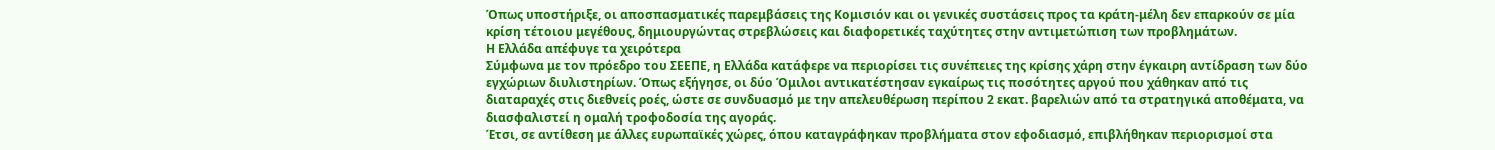Όπως υποστήριξε, οι αποσπασματικές παρεμβάσεις της Κομισιόν και οι γενικές συστάσεις προς τα κράτη-μέλη δεν επαρκούν σε μία κρίση τέτοιου μεγέθους, δημιουργώντας στρεβλώσεις και διαφορετικές ταχύτητες στην αντιμετώπιση των προβλημάτων.
Η Ελλάδα απέφυγε τα χειρότερα
Σύμφωνα με τον πρόεδρο του ΣΕΕΠΕ, η Ελλάδα κατάφερε να περιορίσει τις συνέπειες της κρίσης χάρη στην έγκαιρη αντίδραση των δύο εγχώριων διυλιστηρίων. Όπως εξήγησε, οι δύο Όμιλοι αντικατέστησαν εγκαίρως τις ποσότητες αργού που χάθηκαν από τις διαταραχές στις διεθνείς ροές, ώστε σε συνδυασμό με την απελευθέρωση περίπου 2 εκατ. βαρελιών από τα στρατηγικά αποθέματα, να διασφαλιστεί η ομαλή τροφοδοσία της αγοράς.
Έτσι, σε αντίθεση με άλλες ευρωπαϊκές χώρες, όπου καταγράφηκαν προβλήματα στον εφοδιασμό, επιβλήθηκαν περιορισμοί στα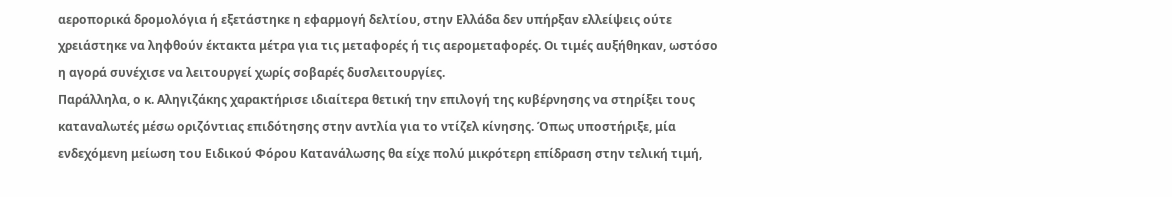αεροπορικά δρομολόγια ή εξετάστηκε η εφαρμογή δελτίου, στην Ελλάδα δεν υπήρξαν ελλείψεις ούτε χρειάστηκε να ληφθούν έκτακτα μέτρα για τις μεταφορές ή τις αερομεταφορές. Οι τιμές αυξήθηκαν, ωστόσο η αγορά συνέχισε να λειτουργεί χωρίς σοβαρές δυσλειτουργίες.
Παράλληλα, ο κ. Αληγιζάκης χαρακτήρισε ιδιαίτερα θετική την επιλογή της κυβέρνησης να στηρίξει τους καταναλωτές μέσω οριζόντιας επιδότησης στην αντλία για το ντίζελ κίνησης. Όπως υποστήριξε, μία ενδεχόμενη μείωση του Ειδικού Φόρου Κατανάλωσης θα είχε πολύ μικρότερη επίδραση στην τελική τιμή,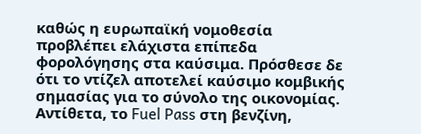καθώς η ευρωπαϊκή νομοθεσία προβλέπει ελάχιστα επίπεδα φορολόγησης στα καύσιμα. Πρόσθεσε δε ότι το ντίζελ αποτελεί καύσιμο κομβικής σημασίας για το σύνολο της οικονομίας. Αντίθετα, το Fuel Pass στη βενζίνη,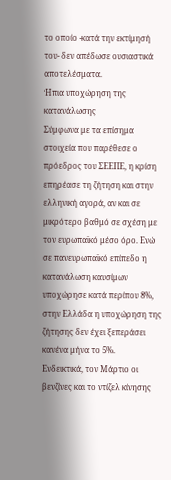το οποίο -κατά την εκτίμησή του- δεν απέδωσε ουσιαστικά αποτελέσματα.
Ήπια υποχώρηση της κατανάλωσης
Σύμφωνα με τα επίσημα στοιχεία που παρέθεσε ο πρόεδρος του ΣΕΕΠΕ, η κρίση επηρέασε τη ζήτηση και στην ελληνική αγορά, αν και σε μικρότερο βαθμό σε σχέση με τον ευρωπαϊκό μέσο όρο. Ενώ σε πανευρωπαϊκό επίπεδο η κατανάλωση καυσίμων υποχώρησε κατά περίπου 8%, στην Ελλάδα η υποχώρηση της ζήτησης δεν έχει ξεπεράσει κανένα μήνα το 5%.
Ενδεικτικά, τον Μάρτιο οι βενζίνες και το ντίζελ κίνησης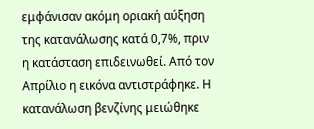εμφάνισαν ακόμη οριακή αύξηση της κατανάλωσης κατά 0,7%, πριν η κατάσταση επιδεινωθεί. Από τον Απρίλιο η εικόνα αντιστράφηκε. Η κατανάλωση βενζίνης μειώθηκε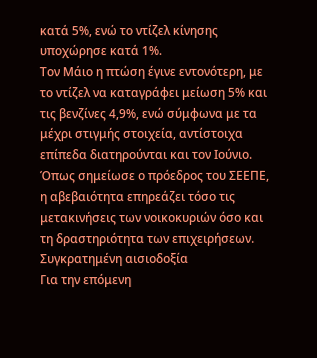κατά 5%, ενώ το ντίζελ κίνησης υποχώρησε κατά 1%.
Τον Μάιο η πτώση έγινε εντονότερη, με το ντίζελ να καταγράφει μείωση 5% και τις βενζίνες 4,9%, ενώ σύμφωνα με τα μέχρι στιγμής στοιχεία, αντίστοιχα επίπεδα διατηρούνται και τον Ιούνιο. Όπως σημείωσε ο πρόεδρος του ΣΕΕΠΕ, η αβεβαιότητα επηρεάζει τόσο τις μετακινήσεις των νοικοκυριών όσο και τη δραστηριότητα των επιχειρήσεων.
Συγκρατημένη αισιοδοξία
Για την επόμενη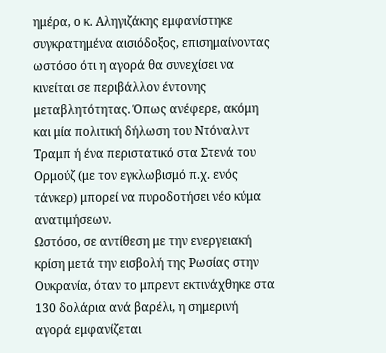ημέρα, ο κ. Αληγιζάκης εμφανίστηκε συγκρατημένα αισιόδοξος, επισημαίνοντας ωστόσο ότι η αγορά θα συνεχίσει να κινείται σε περιβάλλον έντονης μεταβλητότητας. Όπως ανέφερε, ακόμη και μία πολιτική δήλωση του Ντόναλντ Τραμπ ή ένα περιστατικό στα Στενά του Ορμούζ (με τον εγκλωβισμό π.χ. ενός τάνκερ) μπορεί να πυροδοτήσει νέο κύμα ανατιμήσεων.
Ωστόσο, σε αντίθεση με την ενεργειακή κρίση μετά την εισβολή της Ρωσίας στην Ουκρανία, όταν το μπρεντ εκτινάχθηκε στα 130 δολάρια ανά βαρέλι, η σημερινή αγορά εμφανίζεται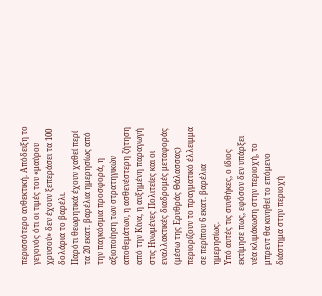περισσότερο ανθεκτική. Απόδειξη το γεγονός ότι οι τιμές του «μαύρου χρυσού» δεν έχουν ξεπεράσει τα 100 δολάρια το βαρέλι.
Παρότι θεωρητικά έχουν χαθεί περί τα 20 εκατ. βαρέλια ημερησίως από την παγκόσμια προσφορά, η αξιοποίηση των στρατηγικών αποθεμάτων, η ασθενέστερη ζήτηση από την Κίνα, η αυξημένη παραγωγή στις Ηνωμένες Πολιτείες και οι εναλλακτικές διαδρομές μεταφοράς (μέσω της Ερυθράς Θάλασσας) περιορίζουν το πραγματικό έλλειμμα σε περίπου 6 εκατ. βαρέλια ημερησίως.
Υπό αυτές τις συνθήκες, ο ίδιος εκτίμησε πως, εφόσον δεν υπάρξει νέα κλιμάκωση στην περιοχή, το μπρεντ θα κινηθεί το επόμενο διάστημα στην περιοχή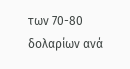των 70-80 δολαρίων ανά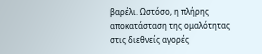βαρέλι. Ωστόσο, η πλήρης αποκατάσταση της ομαλότητας στις διεθνείς αγορές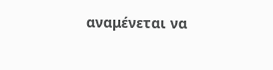αναμένεται να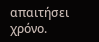απαιτήσει χρόνο.